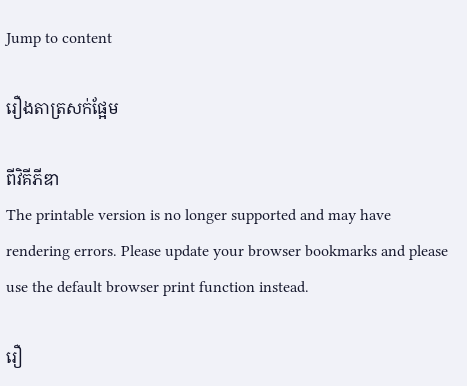Jump to content

រឿងតាត្រសក់ផ្អែម

ពីវិគីភីឌា
The printable version is no longer supported and may have rendering errors. Please update your browser bookmarks and please use the default browser print function instead.

រឿ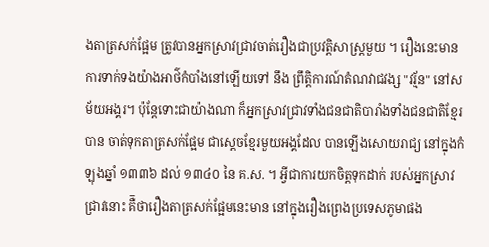ងតាត្រសក់ផ្អែម ត្រូវបានអ្នកស្រាវជ្រាវចាត់រឿងជាប្រវត្តិសាស្រ្ដមួយ ។ រឿងនេះមាន ការទាក់ទងយ៉ាងអាថ៌កំបាំងនៅឡើយទៅ នឹង ព្រឹត្តិការណ៍តំណវាជវង្ស "វរ្ម័ន" នៅសម័យអង្គរ។ ប៉ុន្ដែទោះជាយ៉ាងណា ក៏អ្នកស្រាវជ្រាវទាំងជនជាតិបារាំងទាំងជនជាតិខ្មែរ បាន ចាត់ទុកតាត្រសក់ផ្អែម ជាស្ដេចខ្មែរមួយអង្គដែល បានឡើងសោយរាជ្យ នៅក្នុងកំឡុងឆ្នាំ ១៣៣៦ ដល់ ១៣៤០ នៃ គ.ស. ។ អ្វីជាការយកចិត្តទុកដាក់ របស់អ្នកស្រាវជ្រាវនោះ គឺ៑ថារឿងតាត្រសក់ផ្អែមនេះមាន នៅក្នុងរឿងព្រេងប្រទេសភូមាផង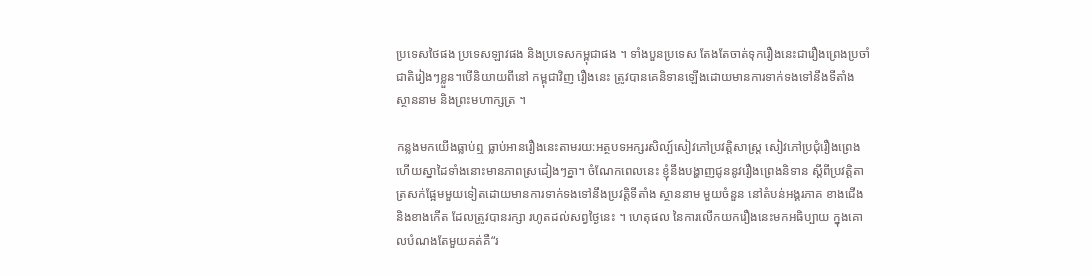ប្រទេសថៃផង ប្រទេសឡាវផង និងប្រទេសកម្ពុជាផង ។ ទាំងបួនប្រទេស តែងតែចាត់ទុករឿងនេះជារឿងព្រេងប្រចាំជាតិរៀងៗខ្លួន។បើនិយាយពីនៅ កម្ពុជាវិញ រឿងនេះ ត្រូវបានគេនិទានឡើងដោយមានការទាក់ទងទៅនឹងទីតាំង ស្ថាននាម និងព្រះមហាក្សត្រ ។

កន្លងមកយើងធ្លាប់ឮ ធ្លាប់អានរឿងនេះតាមរយ:អត្ថបទអក្សរសិល្ប៍សៀវភៅប្រវត្តិសាស្រ្ដ សៀវភៅប្រជុំរឿងព្រេង ហើយស្នាដៃទាំងនោះមានភាពស្រដៀងៗគ្នា។ ចំណែកពេលនេះ ខ្ញុំនឹងបង្ហាញជូននូវរឿងព្រេងនិទាន ស្ដីពីប្រវត្តិតាត្រសក់ផ្អែមមួយទៀតដោយមានការទាក់ទងទៅនឹងប្រវត្តិទីតាំង ស្ថាននាម មួយចំនួន នៅតំបន់អង្គរភាគ ខាងជើង និងខាងកើត ដែលត្រូវបានរក្សា រហូតដល់សព្វថ្ងៃនេះ ។ ហេតុផល នៃការលើកយករឿងនេះមកអធិប្បាយ ក្នុងគោលបំណងតែមួយគត់គឺ“រ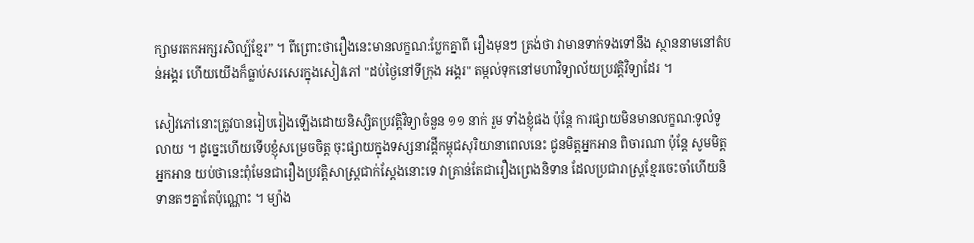ក្សាមរតកអក្សរសិល្ប៍ខ្មែរ” ។ ពីព្រោះថារឿងនេះមានលក្ខណ:ប្លែកគ្នាពី រឿងមុនៗ ត្រង់ថា វាមានទាក់ទងទៅនឹង ស្ថាននាមនៅតំបន់អង្គរ ហើយយើងក៏ធ្លាប់សរសេរក្នុងសៀវភៅ "ដប់ថ្ងៃនៅទីក្រុង អង្គរ" តម្កល់ទុកនៅមហាវិទ្យាល័យប្រវត្តិវិទ្យាដែរ ។

សៀវភៅនោះត្រូវបានរៀបរៀងឡើងដោយនិស្សិតប្រវត្តិវិទ្យាចំនួន ១១ នាក់ រួម ទាំងខ្ញុំផង ប៉ុន្ដែ ការផ្សាយមិនមានលក្ខណ:ទូលំទូលាយ ។ ដូច្នេះហើយទើបខ្ញុំសម្រេចចិត្ត ចុះផ្សាយក្នុងទស្សនាវដ្ដីកម្ពុជសុរិយានាពេលនេះ ជូនមិត្តអ្នកអាន ពិចារណា ប៉ុន្ដែ សូមមិត្តអ្នកអាន យប់ថានេះពុំមែនជារឿងប្រវត្តិសាស្រ្ដជាក់ស្ដែងនោះទេ វាគ្រាន់តែជារឿងព្រេងនិទាន ដែលប្រជារាស្រ្ដខ្មែរចេះចាំហើយនិទានតៗគ្នាតែប៉ុណ្ណោះ ។ ម្យ៉ាង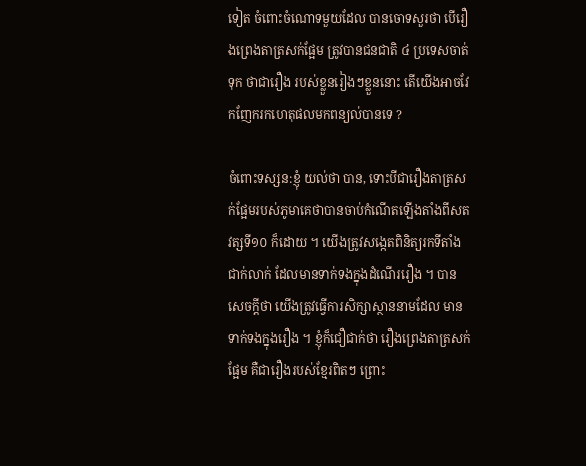ទៀត ចំពោះចំណោទមួយដែល បានចោទសួរថា បើរឿងព្រេងតាត្រសក់ផ្អែម ត្រូវបានជនជាតិ ៤ ប្រទេសចាត់ទុក ថាជារឿង របស់ខ្លួនរៀងៗខ្លួននោះ តើយើងអាចវែកញែករកហេតុផលមកពន្យល់បានទេ ?

ចំពោះទស្សន:ខ្ញុំ យល់ថា បាន, ទោះបីជារឿងតាត្រសក់ផ្អែមរបស់ភូមាគេថាបានចាប់កំណើតឡើងតាំងពីសតវត្សទី១០ ក៏ដោយ ។ យើងត្រូវសង្កេតពិនិត្យរកទីតាំងជាក់លាក់ ដែលមានទាក់ទងក្នុងដំណើររឿង ។ បានសេចក្ដីថា យើងត្រូវធ្វើការសិក្សាស្ថាននាមដែល មានទាក់ទងក្នុងរឿង ។ ខ្ញុំក៏ជឿជាក់ថា រឿងព្រេងតាត្រសក់ផ្អែម គឺជារឿងរបស់ខ្មែរពិតៗ ព្រោះ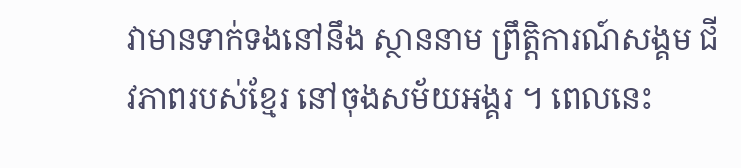វាមានទាក់ទងនៅនឹង ស្ថាននាម ព្រឹត្តិការណ៍សង្គម ជីវភាពរបស់ខ្មែរ នៅចុងសម័យអង្គរ ។ ពេលនេះ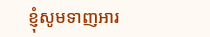ខ្ញុំសូមទាញអារ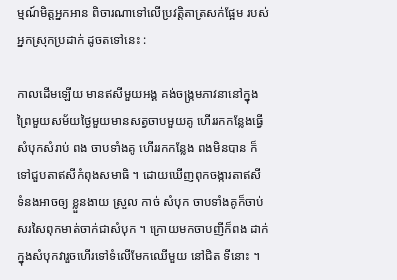ម្មណ៍មិត្តអ្នកអាន ពិចារណាទៅលើប្រវត្តិតាត្រសក់ផ្អែម របស់អ្នកស្រុកប្រដាក់ ដូចតទៅនេះ :

កាលដើមឡើយ មានឥសីមួយអង្គ គង់ចង្រ្កមភាវនានៅក្នុងព្រៃមួយសម័យថ្ងៃមួយមានសត្វចាបមួយគូ ហើររកកន្លែងធ្វើសំបុកសំរាប់ ពង ចាបទាំងគូ ហើររកកន្លែង ពងមិនបាន ក៏ទៅជួបតាឥសីកំពុងសមាធិ ។ ដោយឃើញពុកចង្ការតាឥសី ទំនងអាចឲ្យ ខ្លួនងាយ ស្រួល កាច់ សំបុក ចាបទាំងគូក៏ចាប់សរសៃពុកមាត់ចាក់ជាសំបុក ។ ក្រោយមកចាបញីក៏ពង ដាក់ក្នុងសំបុកវារួចហើរទៅទំលើមែកឈើមួយ នៅជិត ទីនោះ ។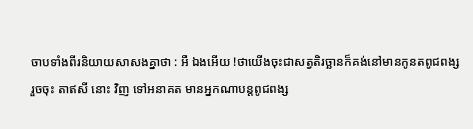ចាបទាំងពីរនិយាយសាសងគ្នាថា : អឺ ឯងអើយ !ថាយើងចុះជាសត្វតិរច្ឆានក៏គង់នៅមានកូនតពូជពង្ស រួចចុះ តាឥសី នោះ វិញ ទៅអនាគត មានអ្នកណាបន្ដពូជពង្ស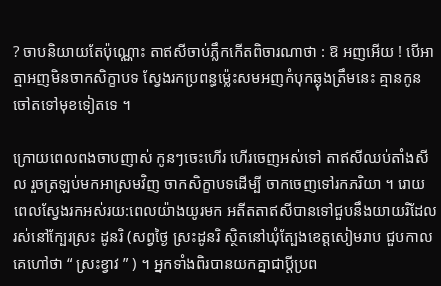? ចាបនិយាយតែប៉ុណ្ណោះ តាឥសីចាប់ភ្លឹកកើតពិចារណាថា : ឱ អញអើយ ! បើអាត្មាអញមិនចាកសិក្ខាបទ ស្វែងរកប្រពន្ធម្ល៉េះសមអញកំបុកឆ្ងុងត្រឹមនេះ គ្មានកូនចៅតទៅមុខទៀតទេ ។

ក្រោយពេលពងចាបញាស់ កូនៗចេះហើរ ហើរចេញអស់ទៅ តាឥសីឈប់តាំងសីល រួចត្រឡប់មកអាស្រមវិញ ចាកសិក្ខាបទដើម្បី ចាកចេញទៅរកភរិយា ។ រោយពេលស្វែងរកអស់រយ:ពេលយ៉ាងយូរមក អតីតតាឥសីបានទៅជួបនឹងយាយរិដែលរស់នៅក្បែរស្រះ ដូនរិ (សព្វថ្ងៃ ស្រះដូនរិ ស្ថិតនៅឃុំត្បែងខេត្តសៀមរាប ជួបកាលគេហៅថា “ ស្រះខ្វាវ ” ) ។ អ្នកទាំងពិរបានយកគ្នាជាប្ដីប្រព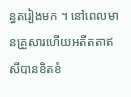ន្ធតរៀងមក ។ នៅពេលមានគ្រួសារហើយអតីតតាឥសីបានខិតខំ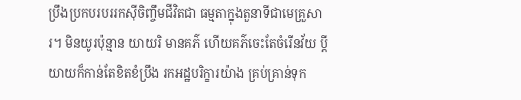ប្រឹងប្រកបរបររកស៊ីចិញ្ចឹមជីវិតជា ធម្មតាក្នុងតួនាទីជាមេគ្រួសារ។ មិនយូរប៉ុន្មាន យាយរិ មានគភ៌ ហើយគភ៌ចេះតែចំរើនវ័យ ប្ដីយាយក៏កាន់តែខិតខំប្រឹង រកអដ្ឋបរិក្ខារយ៉ាង គ្រប់គ្រាន់ទុក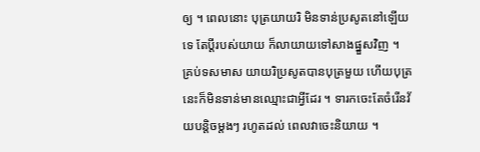ឲ្យ ។ ពេលនោះ បុត្រយាយរិ មិនទាន់ប្រសូតនៅឡើយទេ តែប្ដីរបស់យាយ ក៏លាយាយទៅសាងផ្នួសវិញ ។ គ្រប់ទសមាស យាយរិប្រសូតបានបុត្រមួយ ហើយបុត្រនេះក៏មិនទាន់មានឈ្មោះជាអ្វីដែរ ។ ទារកចេះតែចំរើនវ័យបន្តិចម្ដងៗ រហូតដល់ ពេលវាចេះនិយាយ ។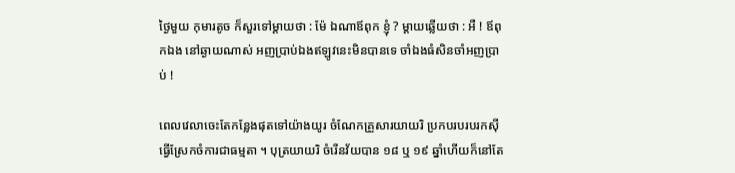ថ្ងៃមួយ កុមារតូច ក៏សួរទៅម្ដាយថា : ម៉ែ ឯណាឪពុក ខ្ញុំ ? ម្ដាយឆ្លើយថា : អឺ ! ឪពុកឯង នៅឆ្ងាយណាស់ អញប្រាប់ឯងឥឡូវនេះមិនបានទេ ចាំឯងធំសិនចាំអញប្រាប់ !

ពេលវេលាចេះតែកន្លែងផុតទៅយ៉ាងយូរ ចំណែកគ្រួសារយាយរិ ប្រកបរបរបរកស៊ីធ្វើស្រែកចំការជាធម្មតា ។ បុត្រយាយរិ ចំរើនវ័យបាន ១៨ ឬ ១៩ ឆ្នាំហើយក៏នៅតែ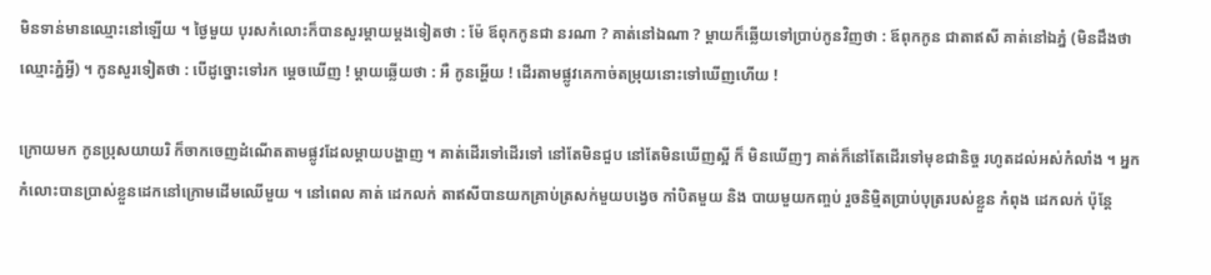មិនទាន់មានឈ្មោះនៅឡើយ ។ ថ្ងៃមួយ បុរសកំលោះក៏បានសួរម្ដាយម្ដងទៀតថា : ម៉ែ ឪពុកកូនជា នរណា ? គាត់នៅឯណា ? ម្ដាយក៏ឆ្លើយទៅប្រាប់កូនវិញថា : ឪពុកកូន ជាតាឥសី គាត់នៅឯភ្នំ (មិនដឹងថាឈ្មោះភ្នំអ្វី) ។ កូនសួរទៀតថា : បើដូច្នោះទៅរក ម្ដេចឃើញ ! ម្ដាយឆ្លើយថា : អឺ កូនអ្ហើយ ! ដើរតាមផ្លូវគេកាច់តម្រុយនោះទៅឃើញហើយ !

ក្រោយមក កូនប្រុសយាយរិ ក៏ចាកចេញដំណើតតាមផ្លូវដែលម្ដាយបង្ហាញ ។ គាត់ដើរទៅដើរទៅ នៅតែមិនជួប នៅតែមិនឃើញស្អី ក៏ មិនឃើញៗ គាត់ក៏នៅតែដើរទៅមុខជានិច្ច រហូតដល់អស់កំលាំង ។ អ្នកកំលោះបានប្រាស់ខ្លួនដេកនៅក្រោមដើមឈើមួយ ។ នៅពេល គាត់ ដេកលក់ តាឥសីបានយកគ្រាប់ត្រសក់មួយបង្វេច កាំបិតមួយ និង បាយមួយកញ្ចប់ រួចនិម្មិតប្រាប់បុត្ររបស់ខ្លួន កំពុង ដេកលក់ ប៉ុន្ដែ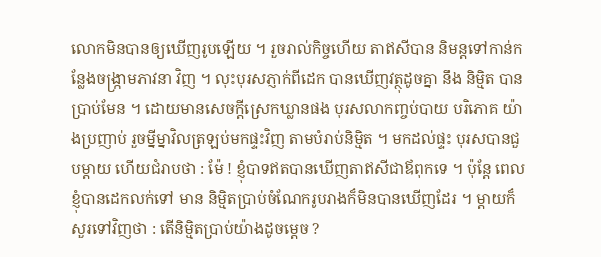លោកមិនបានឲ្យឃើញរូបឡើយ ។ រួចរាល់កិច្ចហើយ តាឥសីបាន និមន្ដទៅកាន់កន្លែងចង្រ្កាមភាវនា វិញ ។ លុះបុរសភ្ញាក់ពីដេក បានឃើញវត្ថុដូចគ្នា នឹង និម្មិត បានប្រាប់មែន ។ ដោយមានសេចក្ដីស្រេកឃ្លានផង បុរសលាកញ្ចប់បាយ បរិភោគ យ៉ាងប្រញាប់ រួចម្នីម្នាវិលត្រឡប់មកផ្ទះវិញ តាមបំរាប់និម្មិត ។ មកដល់ផ្ទះ បុរសបានជួបម្ដាយ ហើយជំរាបថា : ម៉ែ ! ខ្ញុំបាទឥតបានឃើញតាឥសីជាឪពុកទេ ។ ប៉ុន្ដែ ពេលខ្ញុំបានដេកលក់ទៅ មាន និម្មិតប្រាប់ចំណែករូបរាងក៏មិនបានឃើញដែរ ។ ម្ដាយក៏សួរទៅវិញថា : តើនិម្មិតប្រាប់យ៉ាងដូចម្ដេច ?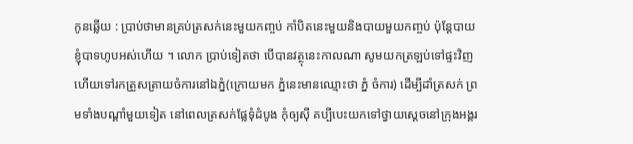កូនឆ្លើយ : ប្រាប់ថាមានគ្រប់ត្រសក់នេះមួយកញ្ចប់ កាំបិតនេះមួយនិងបាយមួយកញ្ចប់ ប៉ុន្ដែបាយខ្ញុំបាទហូបអស់ហើយ ។ លោក ប្រាប់ទៀតថា បើបានវត្ថុនេះកាលណា សូមយកត្រឡប់ទៅផ្ទះវិញ ហើយទៅរកត្រួសត្រាយចំការនៅឯភ្នំ(ក្រោយមក ភ្នំនេះមានឈ្មោះថា ភ្នំ ចំការ) ដើម្បីដាំត្រសក់ ព្រមទាំងបណ្ដាំមួយទៀត នៅពេលត្រសក់ផ្លែទុំដំបូង កុំឲ្យស៊ី គប្បីបេះយកទៅថ្វាយស្ដេចនៅក្រុងអង្គរ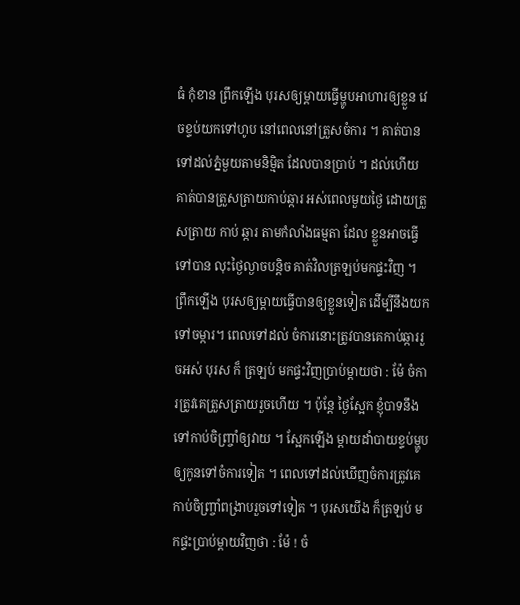ធំ កុំខាន ព្រឹកឡើង បុរសឲ្យម្ដាយធ្វើម្ហូបអាហារឲ្យខ្លួន វេចខ្ទប់យកទៅហូប នៅពេលនៅត្រួសចំការ ។ គាត់បានទៅដល់ភ្នំមួយតាមនិម្មិត ដែលបានប្រាប់ ។ ដល់ហើយ គាត់បានត្រួសត្រាយកាប់ឆ្ការ អស់ពេលមួយថ្ងៃ ដោយត្រួសត្រាយ កាប់ ឆ្ការ តាមកំលាំងធម្មតា ដែល ខ្លួនអាចធ្វើទៅបាន លុះថ្ងៃល្ងាចបន្តិច គាត់វិលត្រឡប់មកផ្ទះវិញ ។ ព្រឹកឡើង បុរសឲ្យម្ដាយធ្វើបានឲ្យខ្លួនទៀត ដើម្បីនឹងយកទៅចម្ការ។ ពេលទៅដល់ ចំការនោះត្រូវបានគេកាប់ឆ្ការរួចអស់ បុរស ក៏ ត្រឡប់ មកផ្ទះវិញប្រាប់ម្ដាយថា : ម៉ែ ចំការត្រូវគេត្រួសត្រាយរួចហើយ ។ ប៉ុន្ដែ ថ្ងៃស្អែក ខ្ញុំបាទនឹង ទៅកាប់ចិញ្រ្ចាំឲ្យវាយ ។ ស្អែកឡើង ម្ដាយដាំបាយខ្ទប់ម្ហូបឲ្យកូនទៅចំការទៀត ។ ពេលទៅដល់ឃើញចំការត្រូវគេកាប់ចិញ្រ្ចាំពង្រាបរួចទៅទៀត ។ បុរសយើង ក៏ត្រឡប់ មកផ្ទះប្រាប់ម្ដាយវិញថា : ម៉ែ ! ចំ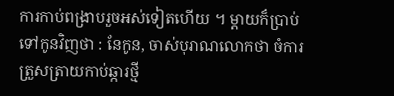ការកាប់ពង្រាបរួចអស់ទៀតហើយ ។ ម្ដាយក៏ប្រាប់ទៅកូនវិញថា : នែកូន, ចាស់បុរាណលោកថា ចំការត្រួសត្រាយកាប់ឆ្ការថ្មី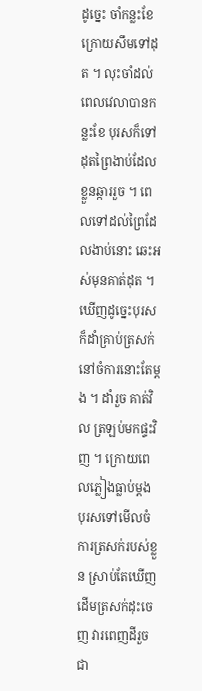ដូច្នេះ ចាំកន្លះខែក្រោយសឹមទៅដុត ។ លុះចាំដល់ពេលវេលាបានកន្លះខែ បុរសក៏ទៅដុតព្រៃងាប់ដែលខ្លួនឆ្ការរួច ។ ពេលទៅដល់ព្រៃដែលងាប់នោះ ឆេះអស់មុនគាត់ដុត ។ ឃើញដូច្នេះបុរសក៏ដាំគ្រាប់ត្រសក់ នៅចំការនោះតែម្ដង ។ ដាំរួច គាត់វិល ត្រឡប់មកផ្ទះវិញ ។ ក្រោយពេលភ្លៀងធ្លាប់ម្ដង បុរសទៅមើលចំការត្រសក់របស់ខ្លួន ស្រាប់តែឃើញដើមត្រសក់ដុះចេញ វារពេញដីរួចជា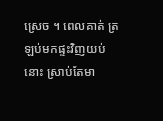ស្រេច ។ ពេលគាត់ ត្រឡប់មកផ្ទះវិញយប់នោះ ស្រាប់តែមា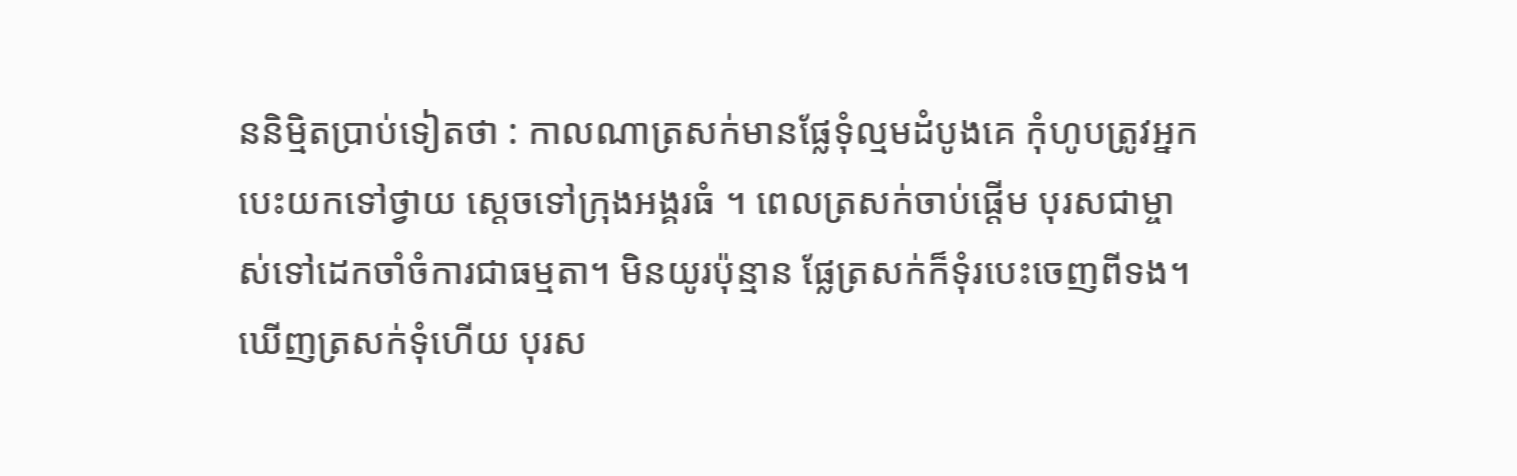ននិម្មិតប្រាប់ទៀតថា : កាលណាត្រសក់មានផ្លែទុំល្មមដំបូងគេ កុំហូបត្រូវអ្នកបេះយកទៅថ្វាយ ស្ដេចទៅក្រុងអង្គរធំ ។ ពេលត្រសក់ចាប់ផ្ដើម បុរសជាម្ចាស់ទៅដេកចាំចំការជាធម្មតា។ មិនយូរប៉ុន្មាន ផ្លែត្រសក់ក៏ទុំរបេះចេញពីទង។ ឃើញត្រសក់ទុំហើយ បុរស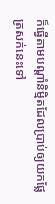ក៏ធ្វើតាមបណ្ដាំនិម្មិតដែលប្រាប់ឲ្យយកផ្លែត្រសក់នេះទៅ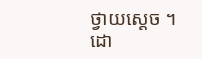ថ្វាយស្ដេច ។ ដោ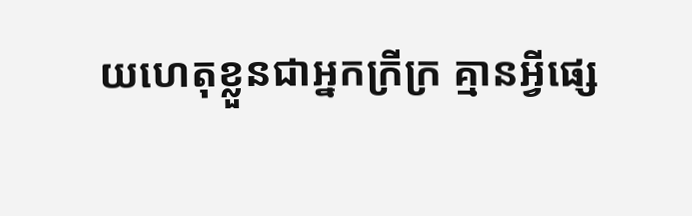យហេតុខ្លួនជាអ្នកក្រីក្រ គ្មានអ្វីផ្សេ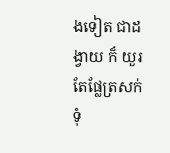ងទៀត ជាដង្វាយ ក៏ យួរតែផ្លែត្រសក់ទុំ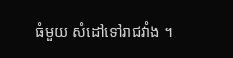ធំមួយ សំដៅទៅរាជវាំង ។